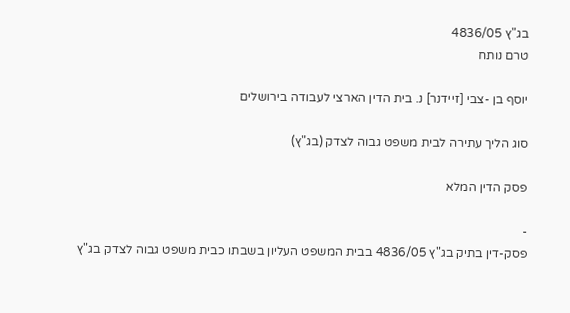בג"ץ 4836/05
טרם נותח

יוסף בן -צבי [זיידנר] נ. בית הדין הארצי לעבודה בירושלים

סוג הליך עתירה לבית משפט גבוה לצדק (בג"ץ)

פסק הדין המלא

-
פסק-דין בתיק בג"ץ 4836/05 בבית המשפט העליון בשבתו כבית משפט גבוה לצדק בג"ץ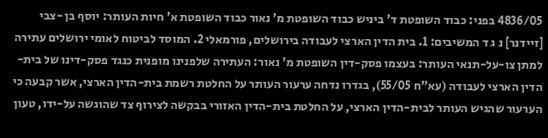4836/05 בפני: כבוד השופטת ד' ביניש כבוד השופטת מ' נאור כבוד השופטת א' חיות העותר: יוסף בן -צבי [זיידנר] נ ג ד המשיבים: 1. בית הדין הארצי לעבודה בירושלים, פורמאלי 2. המוסד לביטוח לאומי ירושלים עתירה למתן צו-על-תנאי העותר: בעצמו פסק-דין השופטת מ' נאור: העתירה שלפנינו מופנית כנגד פסק-דינו של בית-הדין הארצי לעבודה (עא"ח 55/05), בגדרו נדחה ערעור העותר על החלטת רשמת בית-הדין הארצי, אשר קבעה כי הערעור שהגיש העותר לבית-הדין הארצי, על החלטת בית-הדין האזורי בבקשה לצירוף צד שהוגשה על-ידו, טעון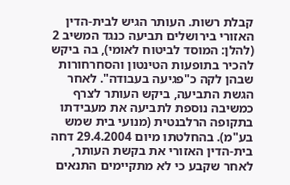קבלת רשות. העותר הגיש לבית-הדין האזורי בירושלים תביעה כנגד המשיב 2 (להלן: המוסד לביטוח לאומי), בה ביקש להכיר בתופעות הטינטון והסחרחורות שבהן לקה כ"פגיעה בעבודה". לאחר הגשת התביעה, ביקש העותר לצרף כמשיבה נוספת לתביעה את מעבידתו בתקופה הרלבנטית (מנועי בית שמש בע"מ). בהחלטתו מיום 29.4.2004 דחה בית-הדין האזורי את בקשת העותר, לאחר שקבע כי לא מתקיימים התנאים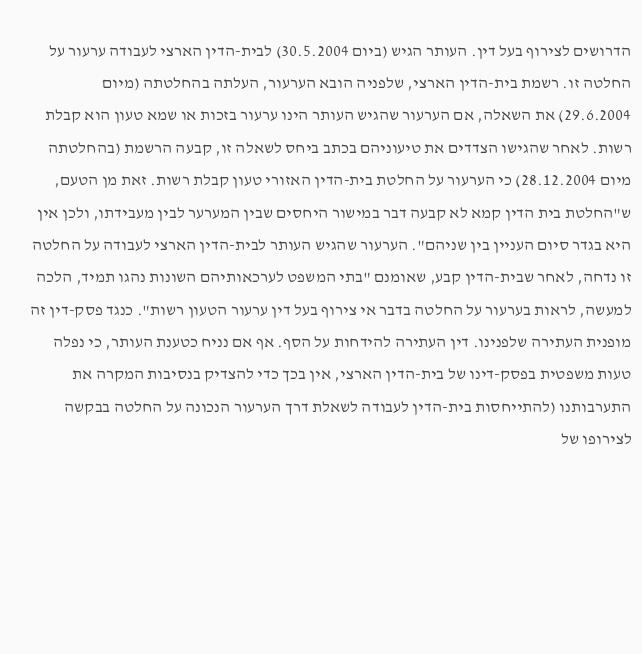הדרושים לצירוף בעל דין. העותר הגיש (ביום 30.5.2004) לבית-הדין הארצי לעבודה ערעור על החלטה זו. רשמת בית-הדין הארצי, שלפניה הובא הערעור, העלתה בהחלטתה (מיום 29.6.2004) את השאלה, אם הערעור שהגיש העותר הינו ערעור בזכות או שמא טעון הוא קבלת רשות. לאחר שהגישו הצדדים את טיעוניהם בכתב ביחס לשאלה זו, קבעה הרשמת (בהחלטתה מיום 28.12.2004) כי הערעור על החלטת בית-הדין האזורי טעון קבלת רשות. זאת מן הטעם, ש"החלטת בית הדין קמא לא קבעה דבר במישור היחסים שבין המערער לבין מעבידתו, ולכן אין היא בגדר סיום העניין בין שניהם". הערעור שהגיש העותר לבית-הדין הארצי לעבודה על החלטה זו נדחה, לאחר שבית-הדין קבע, שאומנם "בתי המשפט לערכאותיהם השונות נהגו תמיד, הלכה למעשה, לראות בערעור על החלטה בדבר אי צירוף בעל דין ערעור הטעון רשות". כנגד פסק-דין זה מופנית העתירה שלפנינו. דין העתירה להידחות על הסף. אף אם נניח כטענת העותר, כי נפלה טעות משפטית בפסק-דינו של בית-הדין הארצי, אין בכך כדי להצדיק בנסיבות המקרה את התערבותנו (להתייחסות בית-הדין לעבודה לשאלת דרך הערעור הנכונה על החלטה בבקשה לצירופו של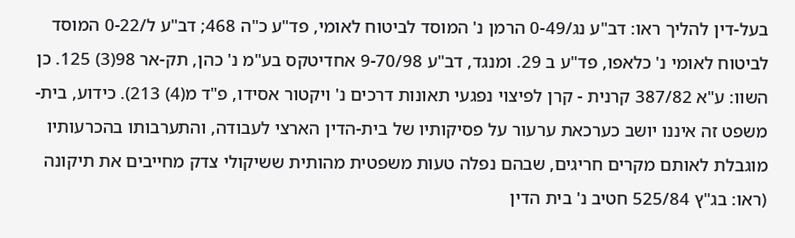בעל-דין להליך ראו: דב"ע נג/0-49 הרמן נ' המוסד לביטוח לאומי, פד"ע כ"ה 468; דב"ע ל/0-22 המוסד לביטוח לאומי נ' כלאפו, פד"ע ב 29. ומנגד, דב"ע 9-70/98 אחדיטקס בע"מ נ' כהן, תק-אר 98(3) 125. כן השוו: ע"א 387/82 קרנית - קרן לפיצוי נפגעי תאונות דרכים נ' ויקטור אסידו, פ"ד מ(4) 213). כידוע, בית-משפט זה איננו יושב כערכאת ערעור על פסיקותיו של בית-הדין הארצי לעבודה, והתערבותו בהכרעותיו מוגבלת לאותם מקרים חריגים, שבהם נפלה טעות משפטית מהותית ששיקולי צדק מחייבים את תיקונה (ראו: בג"ץ 525/84 חטיב נ' בית הדין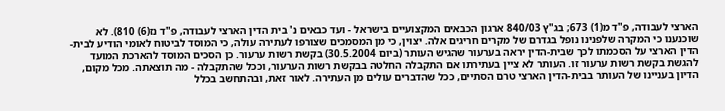הארצי לעבודה, פ"ד מ(1) 673; בג"ץ 840/03 ארגון הכבאים המקצועיים בישראל - ועד כבאים נ' בית הדין הארצי לעבודה, פ"ד נז(6) 810). לא שוכנענו כי המקרה שלפנינו נופל בגדרם של מקרים חריגים אלה. יצוין, כי מן המסמכים שצורפו לעתירה עולה, כי המוסד לביטוח לאומי הודיע לבית-הדין הארצי על הסכמתו לכך שבית-הדין יראה בערעור שהגיש העותר (ביום 30.5.2004) בקשת רשות ערעור. כן הסכים המוסד להארכת המועד להגשת בקשת רשות ערעור זו. העותר לא ציין בעתירתו אם התקבלה החלטה בבקשת רשות הערעור, וככל שהתקבלה - מה תוצאתה. מכל מקום, הדיון בעניינו של העותר בבית-הדין הארצי טרם הסתיים, ככל שהדברים עולים מן העתירה. לאור זאת, ובהתחשב בכלל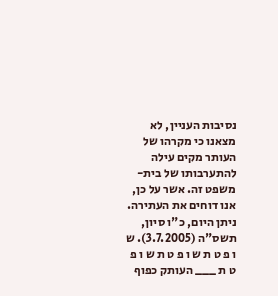נסיבות העניין, לא מצאנו כי מקרהו של העותר מקים עילה להתערבותו של בית-משפט זה. אשר על כן, אנו דוחים את העתירה. ניתן היום, כ"ו סיון, תשס"ה (3.7.2005). ש ו פ ט ת ש ו פ ט ת ש ו פ ט ת ___ העותק כפוף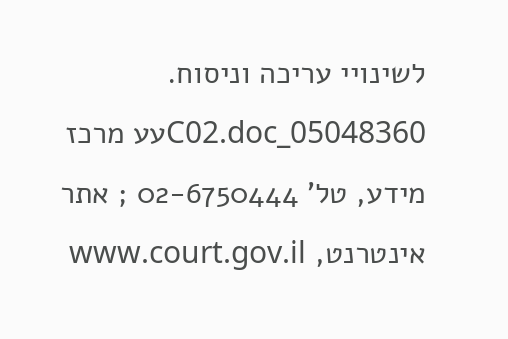לשינויי עריכה וניסוח. 05048360_C02.docעע מרכז מידע, טל' 02-6750444 ; אתר אינטרנט, www.court.gov.il